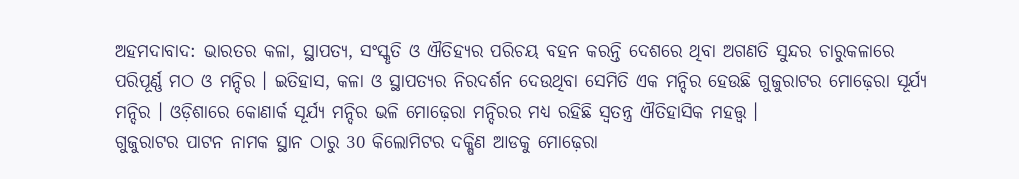ଅହମଦାବାଦ: ଭାରତର କଳା, ସ୍ଥାପତ୍ୟ, ସଂସ୍କୃତି ଓ ଐତିହ୍ୟର ପରିଚୟ ବହନ କରନ୍ତି ଦେଶରେ ଥିବା ଅଗଣତି ସୁନ୍ଦର ଚାରୁକଳାରେ ପରିପୂର୍ଣ୍ଣ ମଠ ଓ ମନ୍ଦିର । ଇତିହାସ, କଳା ଓ ସ୍ଥାପତ୍ୟର ନିରଦର୍ଶନ ଦେଉଥିବା ସେମିତି ଏକ ମନ୍ଦିର ହେଉଛି ଗୁଜୁରାଟର ମୋଢ଼େରା ସୂର୍ଯ୍ୟ ମନ୍ଦିର । ଓଡ଼ିଶାରେ କୋଣାର୍କ ସୂର୍ଯ୍ୟ ମନ୍ଦିର ଭଳି ମୋଢ଼େରା ମନ୍ଦିରର ମଧ୍ୟ ରହିଛି ସ୍ବତନ୍ତ୍ର ଐତିହାସିକ ମହତ୍ତ୍ବ ।
ଗୁଜୁରାଟର ପାଟନ ନାମକ ସ୍ଥାନ ଠାରୁ 30 କିଲୋମିଟର ଦକ୍ଷିଣ ଆଡକୁ ମୋଢ଼େରା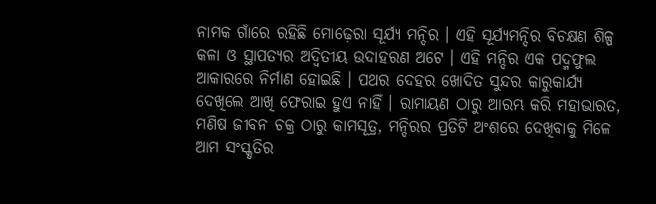ନାମକ ଗାଁରେ ରହିଛି ମୋଢ଼େରା ସୂର୍ଯ୍ୟ ମନ୍ଦିର । ଏହି ସୂର୍ଯ୍ୟମନ୍ଦିର ବିଚକ୍ଷଣ ଶିଳ୍ପ କଳା ଓ ସ୍ଥାପତ୍ୟର ଅଦ୍ବିତୀୟ ଉଦାହରଣ ଅଟେ । ଏହି ମନ୍ଦିର ଏକ ପଦ୍ମଫୁଲ ଆକାରରେ ନିର୍ମାଣ ହୋଇଛି । ପଥର ଦେହର ଖୋଦିତ ସୁନ୍ଦର କାରୁକାର୍ଯ୍ୟ ଦେଖିଲେ ଆଖି ଫେରାଇ ହୁଏ ନାହିଁ । ରାମାୟଣ ଠାରୁ ଆରମ୍ଭ କରି ମହାଭାରତ, ମଣିଷ ଜୀବନ ଚକ୍ର ଠାରୁ କାମସୂତ୍ର, ମନ୍ଦିରର ପ୍ରତିଟି ଅଂଶରେ ଦେଖିବାକୁ ମିଳେ ଆମ ସଂସ୍କୃତିର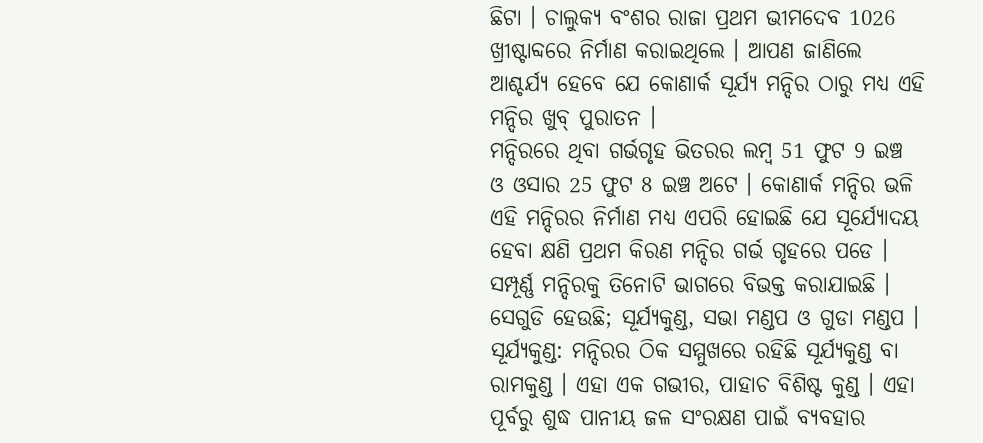ଛିଟା । ଚାଲୁକ୍ୟ ବଂଶର ରାଜା ପ୍ରଥମ ଭୀମଦେବ 1026 ଖ୍ରୀଷ୍ଟାବ୍ଦରେ ନିର୍ମାଣ କରାଇଥିଲେ । ଆପଣ ଜାଣିଲେ ଆଶ୍ଚର୍ଯ୍ୟ ହେବେ ଯେ କୋଣାର୍କ ସୂର୍ଯ୍ୟ ମନ୍ଦିର ଠାରୁ ମଧ୍ୟ ଏହି ମନ୍ଦିର ଖୁବ୍ ପୁରାତନ ।
ମନ୍ଦିରରେ ଥିବା ଗର୍ଭଗୃହ ଭିତରର ଲମ୍ବ 51 ଫୁଟ 9 ଇଞ୍ଚ ଓ ଓସାର 25 ଫୁଟ 8 ଇଞ୍ଚ ଅଟେ । କୋଣାର୍କ ମନ୍ଦିର ଭଳି ଏହି ମନ୍ଦିରର ନିର୍ମାଣ ମଧ୍ୟ ଏପରି ହୋଇଛି ଯେ ସୂର୍ଯ୍ୟୋଦୟ ହେବା କ୍ଷଣି ପ୍ରଥମ କିରଣ ମନ୍ଦିର ଗର୍ଭ ଗୃହରେ ପଡେ । ସମ୍ପୂର୍ଣ୍ଣ ମନ୍ଦିରକୁ ତିନୋଟି ଭାଗରେ ବିଭକ୍ତ କରାଯାଇଛି । ସେଗୁଡି ହେଉଛି; ସୂର୍ଯ୍ୟକୁଣ୍ଡ, ସଭା ମଣ୍ଡପ ଓ ଗୁଡା ମଣ୍ଡପ ।
ସୂର୍ଯ୍ୟକୁଣ୍ଡ: ମନ୍ଦିରର ଠିକ ସମ୍ମୁଖରେ ରହିଛି ସୂର୍ଯ୍ୟକୁଣ୍ଡ ବା ରାମକୁଣ୍ଡ । ଏହା ଏକ ଗଭୀର, ପାହାଚ ବିଶିଷ୍ଟ କୁଣ୍ଡ । ଏହା ପୂର୍ବରୁ ଶୁଦ୍ଧ ପାନୀୟ ଜଳ ସଂରକ୍ଷଣ ପାଇଁ ବ୍ୟବହାର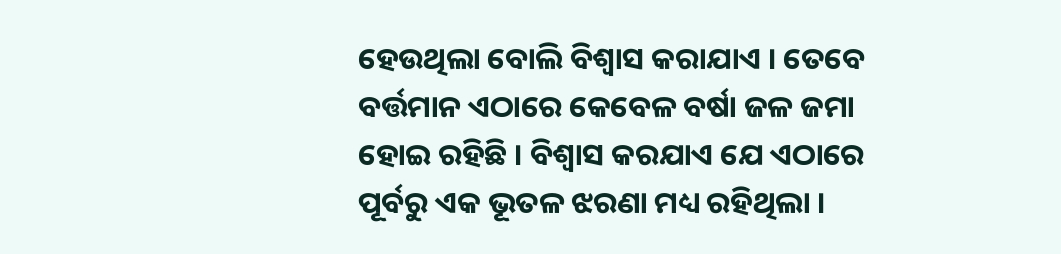ହେଉଥିଲା ବୋଲି ବିଶ୍ବାସ କରାଯାଏ । ତେବେ ବର୍ତ୍ତମାନ ଏଠାରେ କେବେଳ ବର୍ଷା ଜଳ ଜମା ହୋଇ ରହିଛି । ବିଶ୍ବାସ କରଯାଏ ଯେ ଏଠାରେ ପୂର୍ବରୁ ଏକ ଭୂତଳ ଝରଣା ମଧ୍ୟ ରହିଥିଲା ।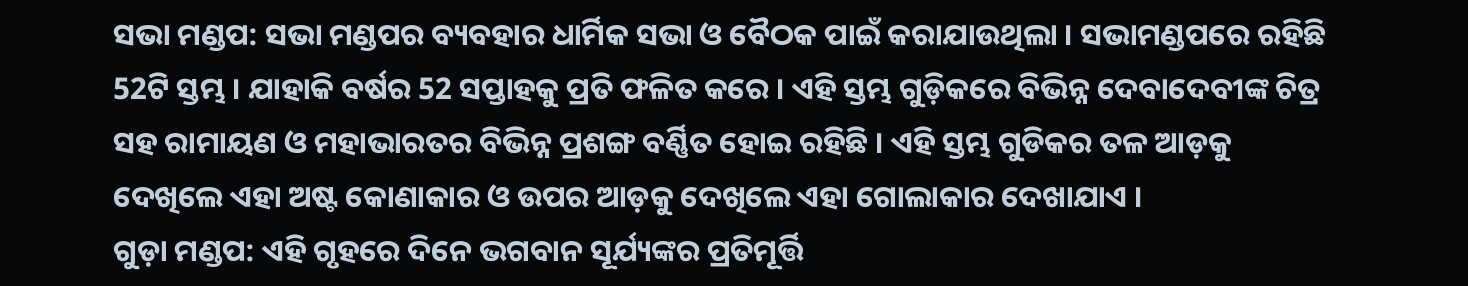ସଭା ମଣ୍ଡପ: ସଭା ମଣ୍ଡପର ବ୍ୟବହାର ଧାର୍ମିକ ସଭା ଓ ବୈଠକ ପାଇଁ କରାଯାଉଥିଲା । ସଭାମଣ୍ଡପରେ ରହିଛି 52ଟି ସ୍ତମ୍ଭ । ଯାହାକି ବର୍ଷର 52 ସପ୍ତାହକୁ ପ୍ରତି ଫଳିତ କରେ । ଏହି ସ୍ତମ୍ଭ ଗୁଡ଼ିକରେ ବିଭିନ୍ନ ଦେବାଦେବୀଙ୍କ ଚିତ୍ର ସହ ରାମାୟଣ ଓ ମହାଭାରତର ବିଭିନ୍ନ ପ୍ରଶଙ୍ଗ ବର୍ଣ୍ଣିତ ହୋଇ ରହିଛି । ଏହି ସ୍ତମ୍ଭ ଗୁଡିକର ତଳ ଆଡ଼କୁ ଦେଖିଲେ ଏହା ଅଷ୍ଟ କୋଣାକାର ଓ ଉପର ଆଡ଼କୁ ଦେଖିଲେ ଏହା ଗୋଲାକାର ଦେଖାଯାଏ ।
ଗୁଡ଼ା ମଣ୍ଡପ: ଏହି ଗୃହରେ ଦିନେ ଭଗବାନ ସୂର୍ଯ୍ୟଙ୍କର ପ୍ରତିମୂର୍ତ୍ତି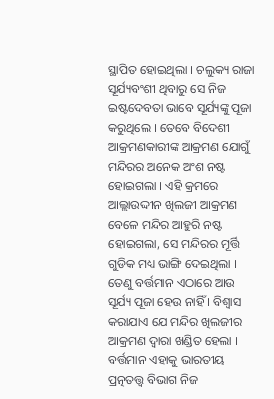ସ୍ଥାପିତ ହୋଇଥିଲା । ଚଲୁକ୍ୟ ରାଜା ସୂର୍ଯ୍ୟବଂଶୀ ଥିବାରୁ ସେ ନିଜ ଇଷ୍ଟଦେବତା ଭାବେ ସୂର୍ଯ୍ୟଙ୍କୁ ପୂଜା କରୁଥିଲେ । ତେବେ ବିଦେଶୀ ଆକ୍ରମଣକାରୀଙ୍କ ଆକ୍ରମଣ ଯୋଗୁଁ ମନ୍ଦିରର ଅନେକ ଅଂଶ ନଷ୍ଟ ହୋଇଗଲା । ଏହି କ୍ରମରେ ଆଲ୍ଲାଉଦ୍ଦୀନ ଖିଲଜୀ ଆକ୍ରମଣ ବେଳେ ମନ୍ଦିର ଆହୁରି ନଷ୍ଟ ହୋଇଗଲା, ସେ ମନ୍ଦିରର ମୂର୍ତ୍ତି ଗୁଡିକ ମଧ୍ୟ ଭାଙ୍ଗି ଦେଇଥିଲା । ତେଣୁ ବର୍ତ୍ତମାନ ଏଠାରେ ଆଉ ସୂର୍ଯ୍ୟ ପୂଜା ହେଉ ନାହିଁ । ବିଶ୍ବାସ କରାଯାଏ ଯେ ମନ୍ଦିର ଖିଲଜୀର ଆକ୍ରମଣ ଦ୍ବାରା ଖଣ୍ଡିତ ହେଲା । ବର୍ତ୍ତମାନ ଏହାକୁ ଭାରତୀୟ ପ୍ରତ୍ନତତ୍ତ୍ବ ବିଭାଗ ନିଜ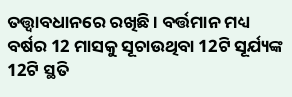ତତ୍ତ୍ବାବଧାନରେ ରଖିଛି । ବର୍ତ୍ତମାନ ମଧ୍ୟ ବର୍ଷର 12 ମାସକୁ ସୂଚାଉଥିବା 12ଟି ସୂର୍ଯ୍ୟଙ୍କ 12ଟି ସ୍ଥତି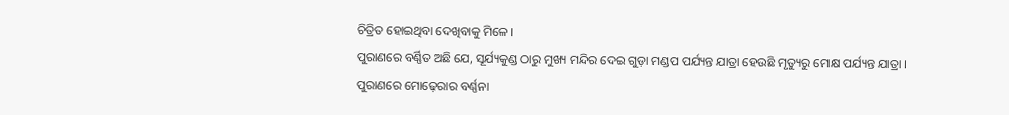ଚିତ୍ରିତ ହୋଇଥିବା ଦେଖିବାକୁ ମିଳେ ।
ପୁରାଣରେ ବର୍ଣ୍ଣିତ ଅଛି ଯେ, ସୂର୍ଯ୍ୟକୁଣ୍ଡ ଠାରୁ ମୁଖ୍ୟ ମନ୍ଦିର ଦେଇ ଗୁଡ଼ା ମଣ୍ଡପ ପର୍ଯ୍ୟନ୍ତ ଯାତ୍ରା ହେଉଛି ମୃତ୍ୟୁରୁ ମୋକ୍ଷ ପର୍ଯ୍ୟନ୍ତ ଯାତ୍ରା ।
ପୁରାଣରେ ମୋଢ଼େରାର ବର୍ଣ୍ଣନା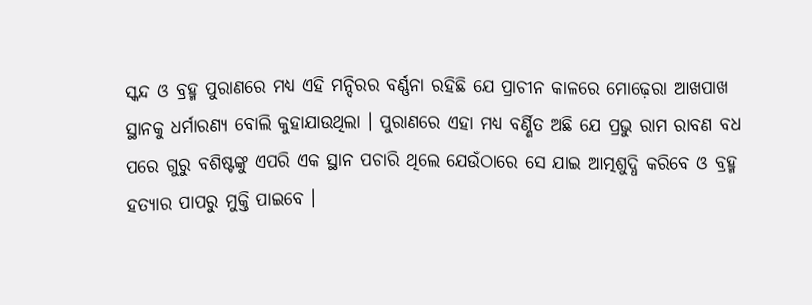ସ୍କନ୍ଦ ଓ ବ୍ରହ୍ମ ପୁରାଣରେ ମଧ୍ୟ ଏହି ମନ୍ଦିରର ବର୍ଣ୍ଣନା ରହିଛି ଯେ ପ୍ରାଚୀନ କାଳରେ ମୋଢ଼େରା ଆଖପାଖ ସ୍ଥାନକୁ ଧର୍ମାରଣ୍ୟ ବୋଲି କୁହାଯାଉଥିଲା । ପୁରାଣରେ ଏହା ମଧ୍ୟ ବର୍ଣ୍ଣିତ ଅଛି ଯେ ପ୍ରଭୁ ରାମ ରାବଣ ବଧ ପରେ ଗୁରୁ ବଶିଷ୍ଟଙ୍କୁ ଏପରି ଏକ ସ୍ଥାନ ପଚାରି ଥିଲେ ଯେଉଁଠାରେ ସେ ଯାଇ ଆତ୍ମଶୁଦ୍ଧି କରିବେ ଓ ବ୍ରହ୍ମ ହତ୍ୟାର ପାପରୁ ମୁକ୍ତି ପାଇବେ ।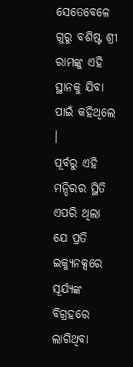ସେତେବେଳେ ଗୁରୁ ବଶିଷ୍ଟ ଶ୍ରୀ ରାମଙ୍କୁ ଏହି ସ୍ଥାନକୁ ଯିବା ପାଇଁ କହିଥିଲେ ।
ପୂର୍ବରୁ ଏହି ମନ୍ଦିରର ସ୍ଥିତି ଏପରି ଥିଲା ଯେ ପ୍ରତି ଇକ୍ୟୁନକ୍ସରେ ସୂର୍ଯ୍ୟଙ୍କ ବିଗ୍ରହରେ ଲାଗିଥିବା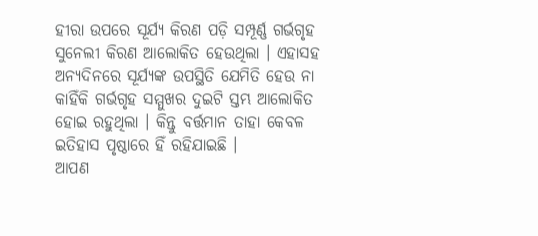ହୀରା ଉପରେ ସୂର୍ଯ୍ୟ କିରଣ ପଡ଼ି ସମ୍ପୂର୍ଣ୍ଣ ଗର୍ଭଗୃହ ସୁନେଲୀ କିରଣ ଆଲୋକିତ ହେଉଥିଲା । ଏହାସହ ଅନ୍ୟଦିନରେ ସୂର୍ଯ୍ୟଙ୍କ ଉପସ୍ଥିତି ଯେମିତି ହେଉ ନା କାହିଁକି ଗର୍ଭଗୃହ ସମ୍ମୁଖର ଦୁଇଟି ସ୍ତମ୍ଭ ଆଲୋକିତ ହୋଇ ରହୁଥିଲା । କିନ୍ତୁ ବର୍ତ୍ତମାନ ତାହା କେବଳ ଇତିହାସ ପୃଷ୍ଠାରେ ହିଁ ରହିଯାଇଛି ।
ଆପଣ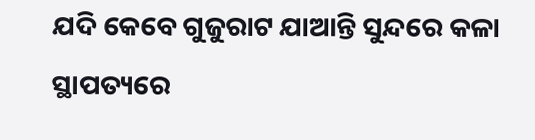ଯଦି କେବେ ଗୁଜୁରାଟ ଯାଆନ୍ତି ସୁନ୍ଦରେ କଳା ସ୍ଥାପତ୍ୟରେ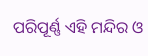ପରିପୂର୍ଣ୍ଣ ଏହି ମନ୍ଦିର ଓ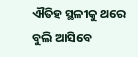ଐତିହ ସ୍ଥଳୀକୁ ଥରେ ବୁଲି ଆସିବେ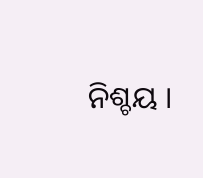ନିଶ୍ଚୟ ।